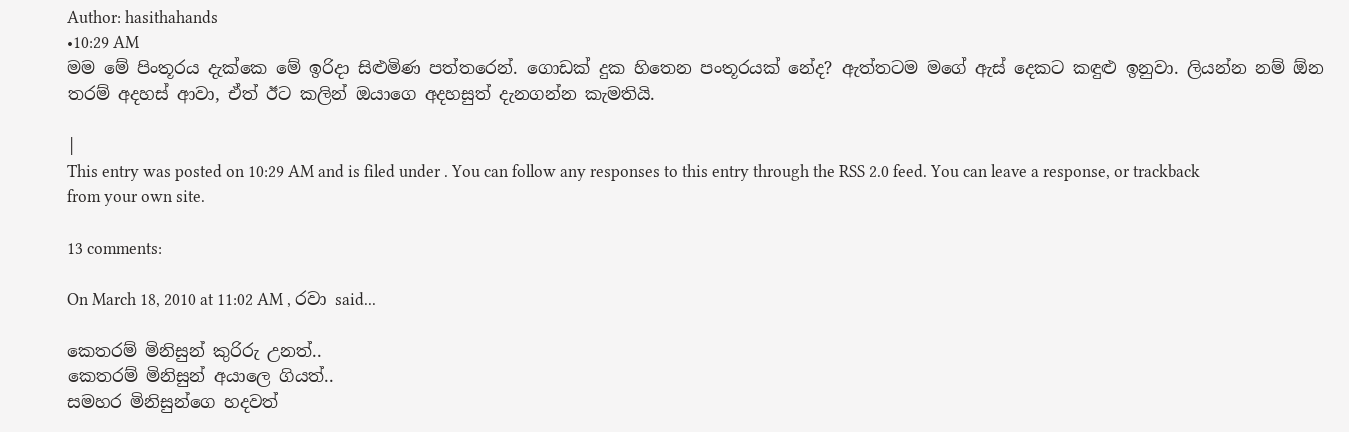Author: hasithahands
•10:29 AM
මම මේ පිංතූරය දැක්කෙ මේ ඉරිදා සිළුමිණ පත්තරෙන්. ගොඩක් දුක හිතෙන පංතූරයක් නේද? ඇත්තටම මගේ ඇස් දෙකට කඳුළු ඉනුවා. ලියන්න නම් ඕන තරම් අදහස් ආවා, ඒත් ඊට කලින් ඔයාගෙ අදහසුත් දැනගන්න කැමතියි.

|
This entry was posted on 10:29 AM and is filed under . You can follow any responses to this entry through the RSS 2.0 feed. You can leave a response, or trackback from your own site.

13 comments:

On March 18, 2010 at 11:02 AM , රවා said...

කෙතරම් මිනිසුන් කුරිරු උනත්..
කෙතරම් මිනිසුන් අයාලෙ ගියත්..
සමහර මිනිසුන්ගෙ හදවත්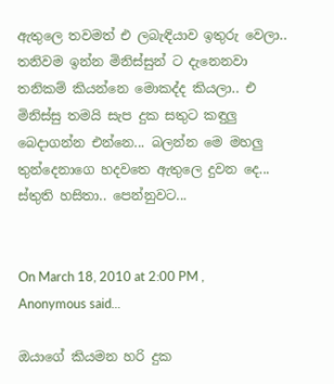ඇතුලෙ තවමත් එ ලබැඳියාව ඉතුරු වෙලා..
තනිවම ඉන්න මිනිස්සුන් ට දැනෙනවා තනිකම් කියන්නෙ මොකද්ද කියලා.. එ මිනිස්සු තමයි සැප දුක සතුට කඳුලු බෙදාගන්න එන්නෙ... බලන්න මෙ මහලු තුන්දෙනාගෙ හදවතෙ ඇතුලෙ දුවන දෙ... ස්තුති හසිතා.. පෙන්නුවට...


On March 18, 2010 at 2:00 PM , Anonymous said...

ඔයාගේ කියමන හරි දුක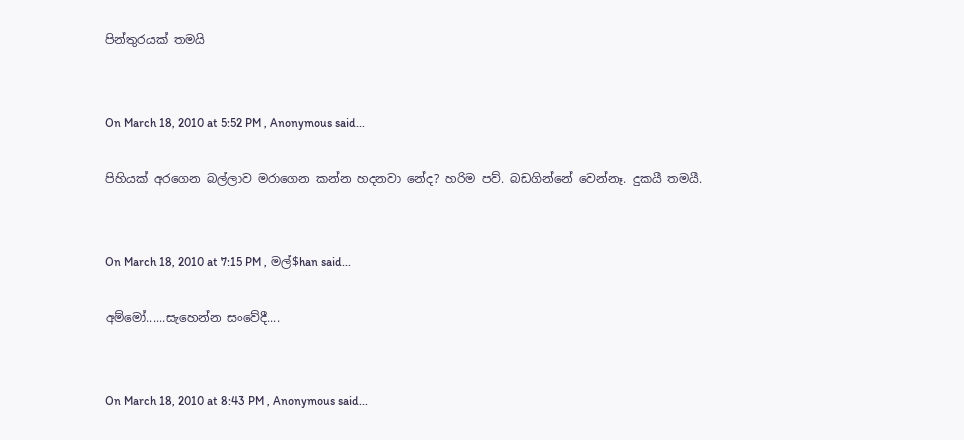පින්තුරයක් තමයි


On March 18, 2010 at 5:52 PM , Anonymous said...

පිහියක් අරගෙන බල්ලාව මරාගෙන කන්න හදනවා නේද? හරිම පව්. බඩගින්නේ වෙන්නෑ. දුකයී තමයී.


On March 18, 2010 at 7:15 PM , මල්$han said...

අම්මෝ......සැහෙන්න සංවේදී....


On March 18, 2010 at 8:43 PM , Anonymous said...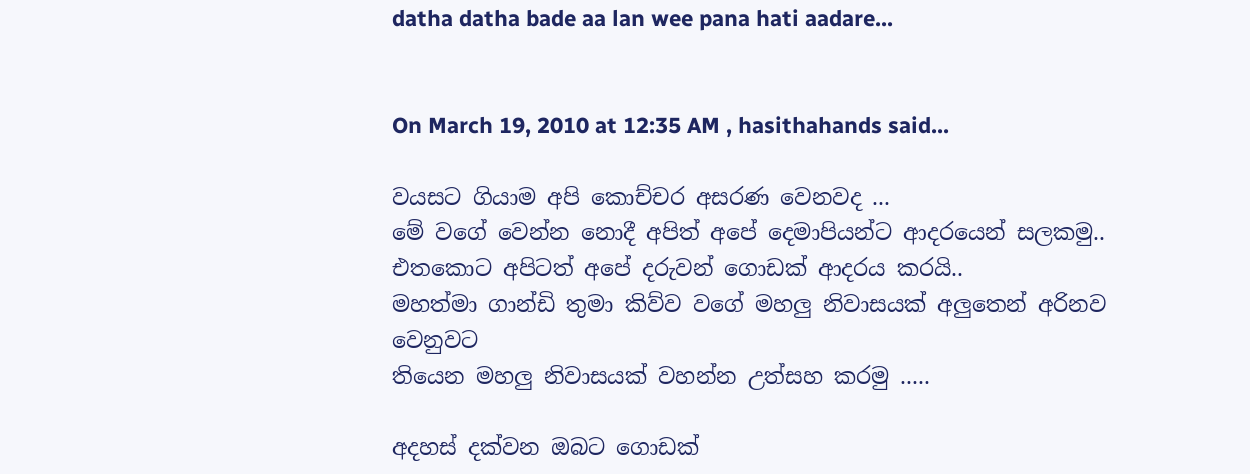datha datha bade aa lan wee pana hati aadare...


On March 19, 2010 at 12:35 AM , hasithahands said...

වයසට ගියාම අපි කොච්චර අසරණ වෙනවද ...
මේ වගේ වෙන්න නොදී අපිත් අපේ දෙමාපියන්ට ආදරයෙන් සලකමු..
එතකොට අපිටත් අපේ දරුවන් ගොඩක් ආදරය කරයි..
මහත්මා ගාන්ඩි තුමා කිව්ව වගේ මහලු නිවාසයක් අලුතෙන් අරිනව වෙනුවට
තියෙන මහලු නිවාසයක් වහන්න උත්සහ කරමු .....

අදහස් දක්වන ඔබට ගොඩක්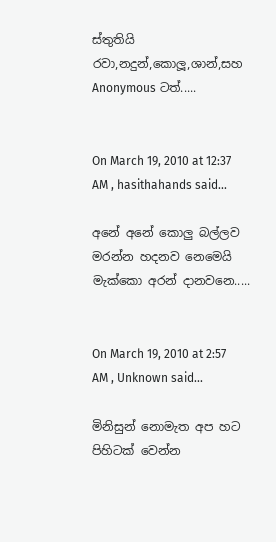ස්තුතියි රවා,නදුන්,කොලූ,ශාන්,සහ Anonymous ටත්.....


On March 19, 2010 at 12:37 AM , hasithahands said...

අනේ අනේ කොලු බල්ලව මරන්න හදනව නෙමෙයි මැක්කො අරන් දානවනෙ.....


On March 19, 2010 at 2:57 AM , Unknown said...

මිනිසුන් නොමැත අප හට පිහිටක් වෙන්න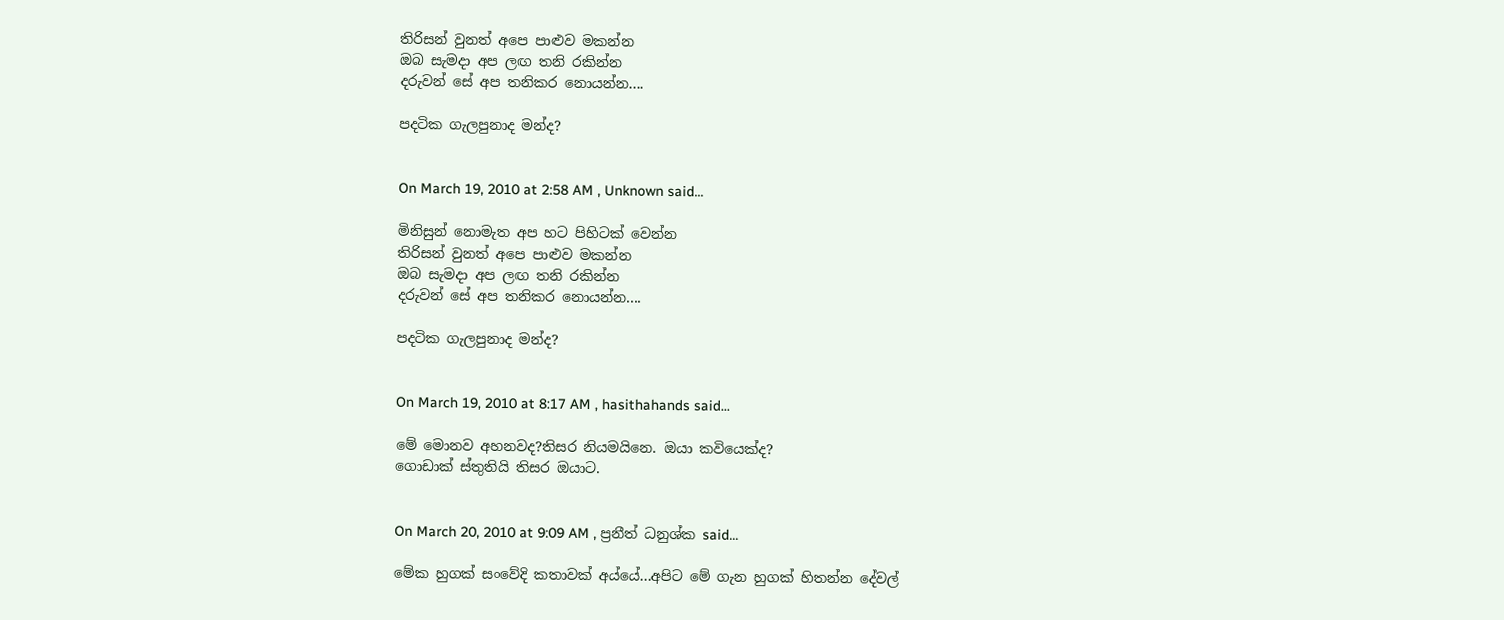තිරිසන් වුනත් අපෙ පාළුව මකන්න
ඔබ සැමදා අප ලඟ තනි රකින්න
දරුවන් සේ අප තනිකර නොයන්න....

පදටික ගැලපුනාද මන්ද?


On March 19, 2010 at 2:58 AM , Unknown said...

මිනිසුන් නොමැත අප හට පිහිටක් වෙන්න
තිරිසන් වුනත් අපෙ පාළුව මකන්න
ඔබ සැමදා අප ලඟ තනි රකින්න
දරුවන් සේ අප තනිකර නොයන්න....

පදටික ගැලපුනාද මන්ද?


On March 19, 2010 at 8:17 AM , hasithahands said...

මේ මොනව අහනවද?තිසර නියමයිනෙ. ඔයා කවියෙක්ද?
ගොඩාක් ස්තුතියි තිසර ඔයාට.


On March 20, 2010 at 9:09 AM , ප්‍රනීත් ධනුශ්ක said...

මේක හුගක් සංවේදි කතාවක් අය්යේ...අපිට මේ ගැන හුගක් හිතන්න දේවල්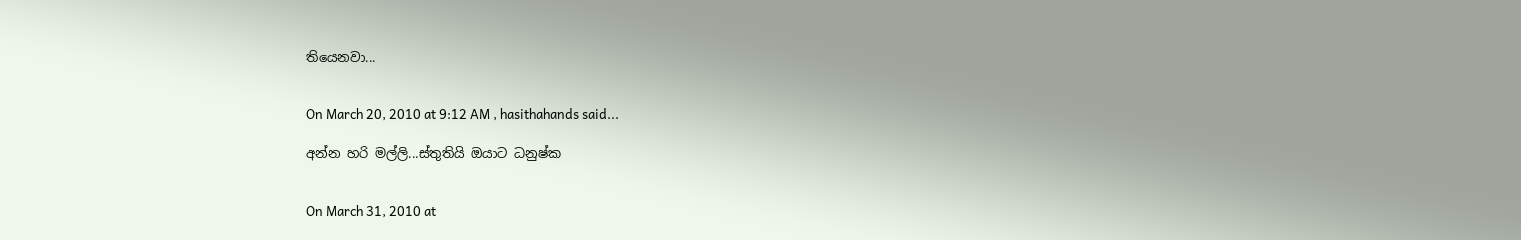තියෙනවා...


On March 20, 2010 at 9:12 AM , hasithahands said...

අන්න හරි මල්ලි...ස්තුතියි ඔයාට ධනුෂ්ක


On March 31, 2010 at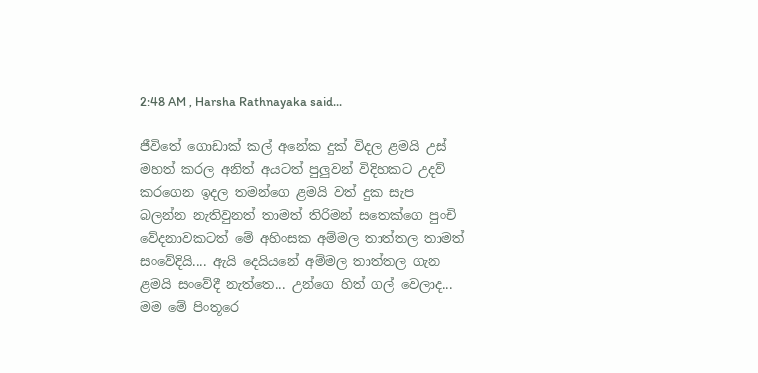2:48 AM , Harsha Rathnayaka said...

ජීවිතේ ගොඩාක් කල් අනේක දුක් විදල ළමයි උස් මහත් කරල අනිත් අය‍ටත් පුලුවන් විදිහකට උදව් කරගෙන ඉදල තමන්ගෙ ළමයි වත් දුක සැප බලන්න නැතිවුනත් තාමත් තිරිමන් සතෙක්ගෙ පුංචි වේදනාවකටත් මේ අහිංසක අම්මල තාත්තල තාමත් සංවේදියි.... ඇයි දෙයියනේ අම්මල තාත්තල ගැන ළමයි සංවේදී නැත්තෙ... උන්ගෙ හිත් ගල් වෙලාද... මම මේ පිංතූරෙ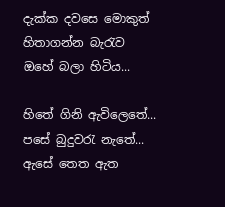දැක්ක දවසෙ මොකුත් හිතාගන්න බැරැව ඔහේ බලා හිටිය...

හිතේ ගිනි ඇවිලෙතේ... පසේ බුදුවරැ නැතේ...
ඇසේ තෙ‍ත ඇත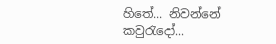හිතේ... නිවන්නේ කවුරැදෝ...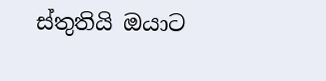ස්තුතියි ඔයාට